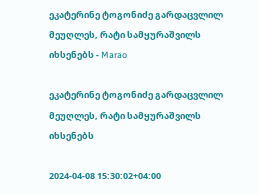ეკატერინე ტოგონიძე გარდაცვლილ მეუღლეს, რატი სამყურაშვილს იხსენებს - Marao

ეკატერინე ტოგონიძე გარდაცვლილ მეუღლეს, რატი სამყურაშვილს იხსენებს

2024-04-08 15:30:02+04:00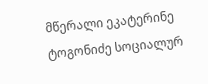მწერალი ეკატერინე ტოგონიძე სოციალურ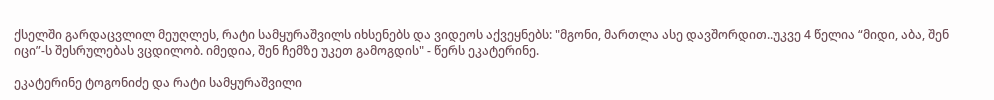ქსელში გარდაცვლილ მეუღლეს, რატი სამყურაშვილს იხსენებს და ვიდეოს აქვეყნებს: "მგონი, მართლა ასე დავშორდით..უკვე 4 წელია “მიდი, აბა, შენ იცი”-ს შესრულებას ვცდილობ. იმედია, შენ ჩემზე უკეთ გამოგდის" - წერს ეკატერინე.

ეკატერინე ტოგონიძე და რატი სამყურაშვილი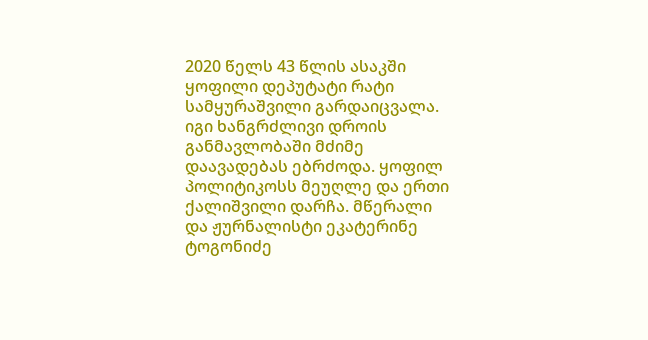2020 წელს 43 წლის ასაკში ყოფილი დეპუტატი რატი სამყურაშვილი გარდაიცვალა. იგი ხანგრძლივი დროის განმავლობაში მძიმე დაავადებას ებრძოდა. ყოფილ პოლიტიკოსს მეუღლე და ერთი ქალიშვილი დარჩა. მწერალი და ჟურნალისტი ეკატერინე ტოგონიძე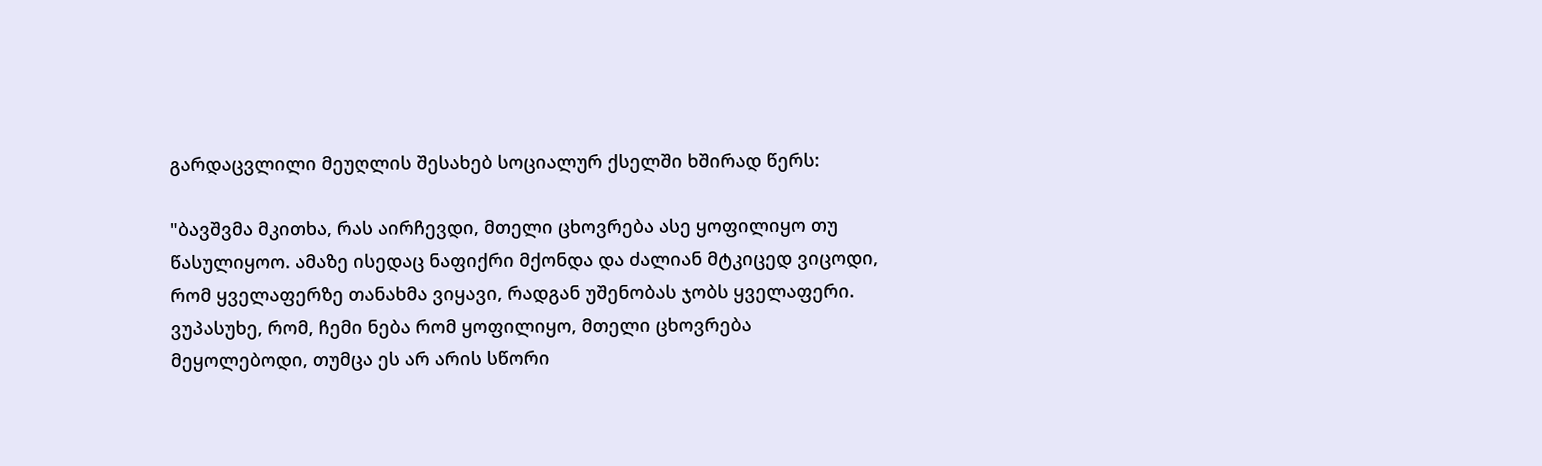გარდაცვლილი მეუღლის შესახებ სოციალურ ქსელში ხშირად წერს:

"ბავშვმა მკითხა, რას აირჩევდი, მთელი ცხოვრება ასე ყოფილიყო თუ წასულიყოო. ამაზე ისედაც ნაფიქრი მქონდა და ძალიან მტკიცედ ვიცოდი, რომ ყველაფერზე თანახმა ვიყავი, რადგან უშენობას ჯობს ყველაფერი. ვუპასუხე, რომ, ჩემი ნება რომ ყოფილიყო, მთელი ცხოვრება მეყოლებოდი, თუმცა ეს არ არის სწორი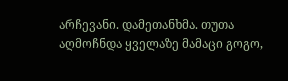არჩევანი. დამეთანხმა. თუთა აღმოჩნდა ყველაზე მამაცი გოგო,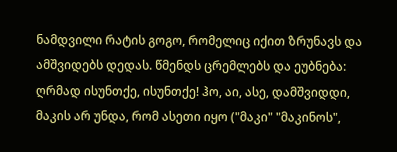ნამდვილი რატის გოგო, რომელიც იქით ზრუნავს და ამშვიდებს დედას. წმენდს ცრემლებს და ეუბნება: ღრმად ისუნთქე, ისუნთქე! ჰო, აი, ასე, დამშვიდდი, მაკის არ უნდა, რომ ასეთი იყო ("მაკი" "მაკინოს",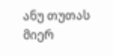ანუ თუთას მიერ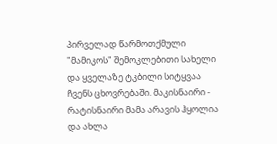პირველად წარმოთქმული "მამიკოს" შემოკლებითი სახელი და ყველაზე ტკბილი სიტყვაა ჩვენს ცხოვრებაში. მაკისნაირი - რატისნაირი მამა არავის ჰყოლია და ახლა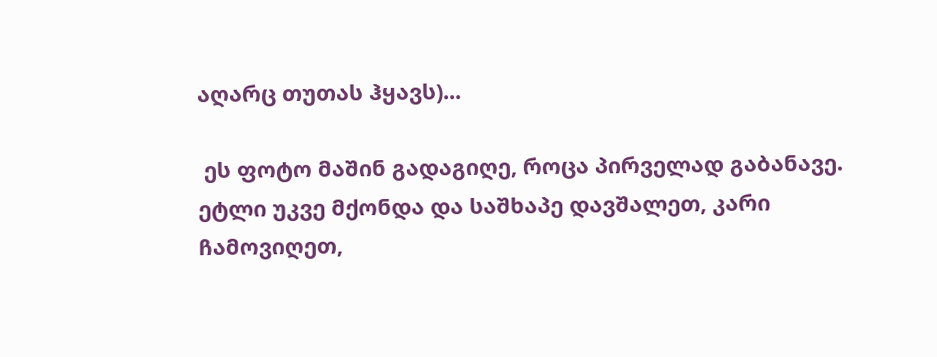აღარც თუთას ჰყავს)...

 ეს ფოტო მაშინ გადაგიღე, როცა პირველად გაბანავე. ეტლი უკვე მქონდა და საშხაპე დავშალეთ, კარი ჩამოვიღეთ,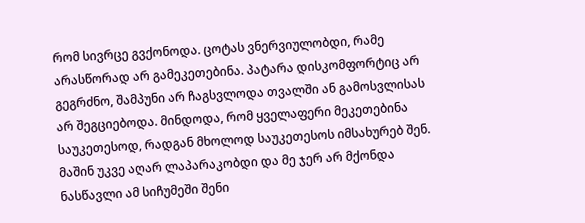რომ სივრცე გვქონოდა. ცოტას ვნერვიულობდი, რამე არასწორად არ გამეკეთებინა. პატარა დისკომფორტიც არ გეგრძნო, შამპუნი არ ჩაგსვლოდა თვალში ან გამოსვლისას არ შეგციებოდა. მინდოდა, რომ ყველაფერი მეკეთებინა საუკეთესოდ, რადგან მხოლოდ საუკეთესოს იმსახურებ შენ. მაშინ უკვე აღარ ლაპარაკობდი და მე ჯერ არ მქონდა ნასწავლი ამ სიჩუმეში შენი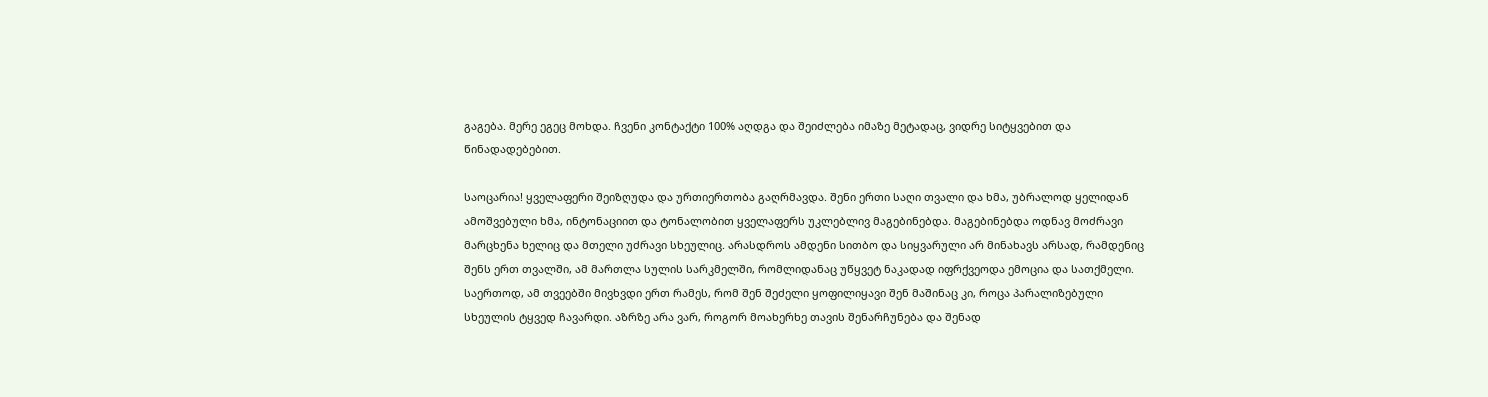გაგება. მერე ეგეც მოხდა. ჩვენი კონტაქტი 100% აღდგა და შეიძლება იმაზე მეტადაც, ვიდრე სიტყვებით და წინადადებებით.

საოცარია! ყველაფერი შეიზღუდა და ურთიერთობა გაღრმავდა. შენი ერთი საღი თვალი და ხმა, უბრალოდ ყელიდან ამოშვებული ხმა, ინტონაციით და ტონალობით ყველაფერს უკლებლივ მაგებინებდა. მაგებინებდა ოდნავ მოძრავი მარცხენა ხელიც და მთელი უძრავი სხეულიც. არასდროს ამდენი სითბო და სიყვარული არ მინახავს არსად, რამდენიც შენს ერთ თვალში, ამ მართლა სულის სარკმელში, რომლიდანაც უწყვეტ ნაკადად იფრქვეოდა ემოცია და სათქმელი. საერთოდ, ამ თვეებში მივხვდი ერთ რამეს, რომ შენ შეძელი ყოფილიყავი შენ მაშინაც კი, როცა პარალიზებული სხეულის ტყვედ ჩავარდი. აზრზე არა ვარ, როგორ მოახერხე თავის შენარჩუნება და შენად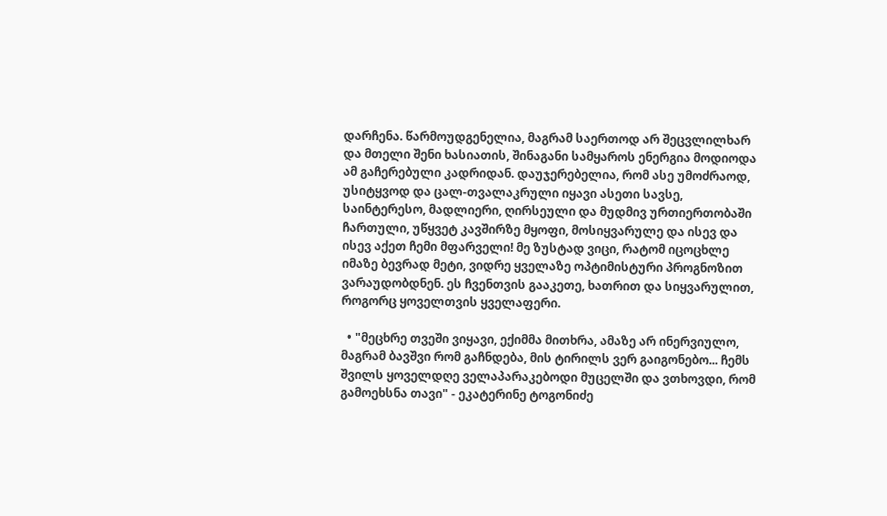დარჩენა. წარმოუდგენელია, მაგრამ საერთოდ არ შეცვლილხარ და მთელი შენი ხასიათის, შინაგანი სამყაროს ენერგია მოდიოდა ამ გაჩერებული კადრიდან. დაუჯერებელია, რომ ასე უმოძრაოდ, უსიტყვოდ და ცალ-თვალაკრული იყავი ასეთი სავსე, საინტერესო, მადლიერი, ღირსეული და მუდმივ ურთიერთობაში ჩართული, უწყვეტ კავშირზე მყოფი, მოსიყვარულე და ისევ და ისევ აქეთ ჩემი მფარველი! მე ზუსტად ვიცი, რატომ იცოცხლე იმაზე ბევრად მეტი, ვიდრე ყველაზე ოპტიმისტური პროგნოზით ვარაუდობდნენ. ეს ჩვენთვის გააკეთე, ხათრით და სიყვარულით, როგორც ყოველთვის ყველაფერი.

  • "მეცხრე თვეში ვიყავი, ექიმმა მითხრა, ამაზე არ ინერვიულო, მაგრამ ბავშვი რომ გაჩნდება, მის ტირილს ვერ გაიგონებო... ჩემს შვილს ყოველდღე ველაპარაკებოდი მუცელში და ვთხოვდი, რომ გამოეხსნა თავი" - ეკატერინე ტოგონიძე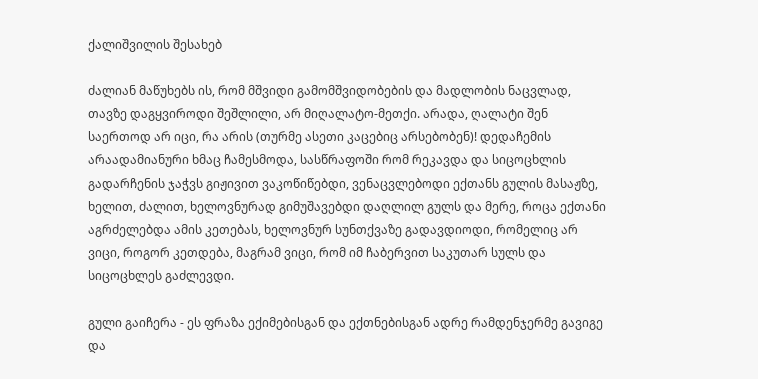ქალიშვილის შესახებ

ძალიან მაწუხებს ის, რომ მშვიდი გამომშვიდობების და მადლობის ნაცვლად, თავზე დაგყვიროდი შეშლილი, არ მიღალატო-მეთქი. არადა, ღალატი შენ საერთოდ არ იცი, რა არის (თურმე ასეთი კაცებიც არსებობენ)! დედაჩემის არაადამიანური ხმაც ჩამესმოდა, სასწრაფოში რომ რეკავდა და სიცოცხლის გადარჩენის ჯაჭვს გიჟივით ვაკოწიწებდი, ვენაცვლებოდი ექთანს გულის მასაჟზე, ხელით, ძალით, ხელოვნურად გიმუშავებდი დაღლილ გულს და მერე, როცა ექთანი აგრძელებდა ამის კეთებას, ხელოვნურ სუნთქვაზე გადავდიოდი, რომელიც არ ვიცი, როგორ კეთდება, მაგრამ ვიცი, რომ იმ ჩაბერვით საკუთარ სულს და სიცოცხლეს გაძლევდი.

გული გაიჩერა - ეს ფრაზა ექიმებისგან და ექთნებისგან ადრე რამდენჯერმე გავიგე და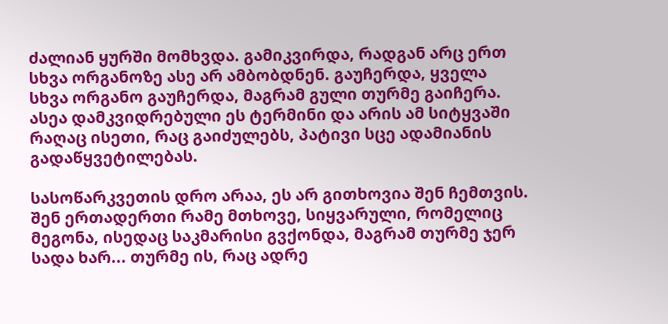ძალიან ყურში მომხვდა. გამიკვირდა, რადგან არც ერთ სხვა ორგანოზე ასე არ ამბობდნენ. გაუჩერდა, ყველა სხვა ორგანო გაუჩერდა, მაგრამ გული თურმე გაიჩერა. ასეა დამკვიდრებული ეს ტერმინი და არის ამ სიტყვაში რაღაც ისეთი, რაც გაიძულებს, პატივი სცე ადამიანის გადაწყვეტილებას.

სასოწარკვეთის დრო არაა, ეს არ გითხოვია შენ ჩემთვის. შენ ერთადერთი რამე მთხოვე, სიყვარული, რომელიც მეგონა, ისედაც საკმარისი გვქონდა, მაგრამ თურმე ჯერ სადა ხარ... თურმე ის, რაც ადრე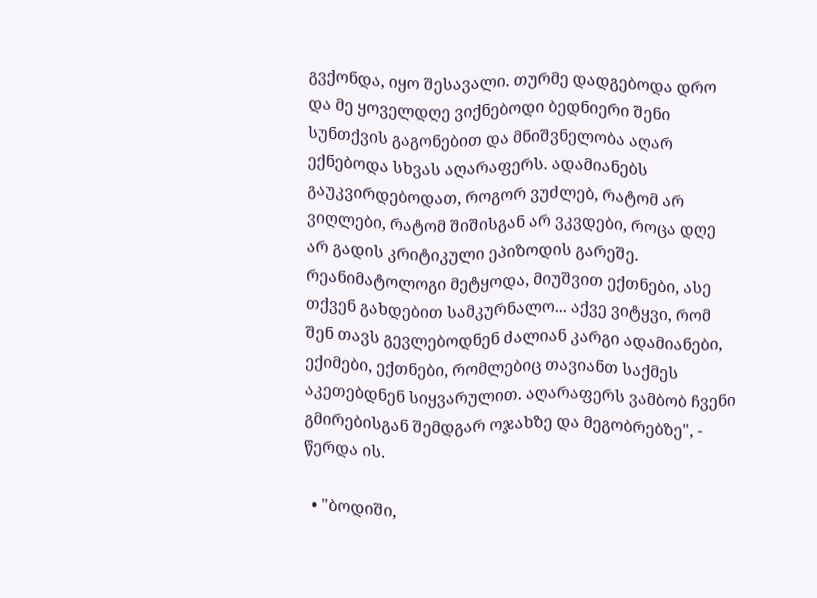გვქონდა, იყო შესავალი. თურმე დადგებოდა დრო და მე ყოველდღე ვიქნებოდი ბედნიერი შენი სუნთქვის გაგონებით და მნიშვნელობა აღარ ექნებოდა სხვას აღარაფერს. ადამიანებს გაუკვირდებოდათ, როგორ ვუძლებ, რატომ არ ვიღლები, რატომ შიშისგან არ ვკვდები, როცა დღე არ გადის კრიტიკული ეპიზოდის გარეშე. რეანიმატოლოგი მეტყოდა, მიუშვით ექთნები, ასე თქვენ გახდებით სამკურნალო... აქვე ვიტყვი, რომ შენ თავს გევლებოდნენ ძალიან კარგი ადამიანები, ექიმები, ექთნები, რომლებიც თავიანთ საქმეს აკეთებდნენ სიყვარულით. აღარაფერს ვამბობ ჩვენი გმირებისგან შემდგარ ოჯახზე და მეგობრებზე", - წერდა ის.

  • "ბოდიში,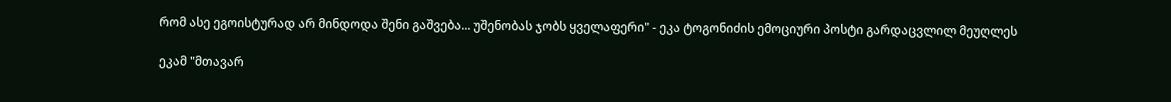რომ ასე ეგოისტურად არ მინდოდა შენი გაშვება... უშენობას ჯობს ყველაფერი" - ეკა ტოგონიძის ემოციური პოსტი გარდაცვლილ მეუღლეს

ეკამ "მთავარ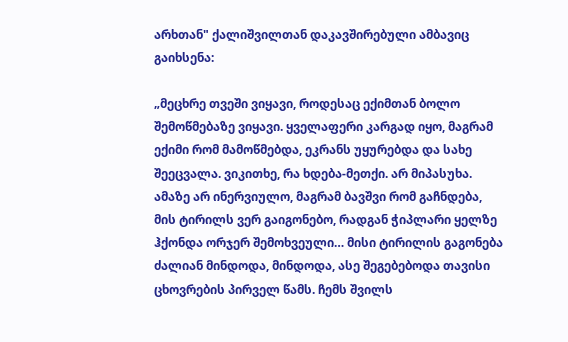არხთან" ქალიშვილთან დაკავშირებული ამბავიც გაიხსენა:

„მეცხრე თვეში ვიყავი, როდესაც ექიმთან ბოლო შემოწმებაზე ვიყავი. ყველაფერი კარგად იყო, მაგრამ ექიმი რომ მამოწმებდა, ეკრანს უყურებდა და სახე შეეცვალა. ვიკითხე, რა ხდება-მეთქი. არ მიპასუხა. ამაზე არ ინერვიულო, მაგრამ ბავშვი რომ გაჩნდება, მის ტირილს ვერ გაიგონებო, რადგან ჭიპლარი ყელზე ჰქონდა ორჯერ შემოხვეული… მისი ტირილის გაგონება ძალიან მინდოდა, მინდოდა, ასე შეგებებოდა თავისი ცხოვრების პირველ წამს. ჩემს შვილს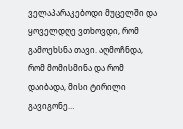ველაპარაკებოდი მუცელში და ყოველდღე ვთხოვდი, რომ გამოეხსნა თავი. აღმოჩნდა, რომ მომისმინა და რომ დაიბადა, მისი ტირილი გავიგონე…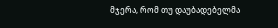მჯერა, რომ თუ დაუბადებელმა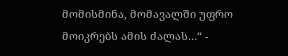მომისმინა, მომავალში უფრო მოიკრებს ამის ძალას…“ -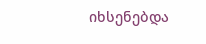იხსენებდა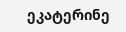ეკატერინე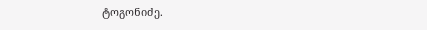ტოგონიძე.